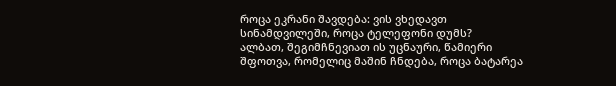როცა ეკრანი შავდება: ვის ვხედავთ სინამდვილეში, როცა ტელეფონი დუმს?
ალბათ, შეგიმჩნევიათ ის უცნაური, წამიერი შფოთვა, რომელიც მაშინ ჩნდება, როცა ბატარეა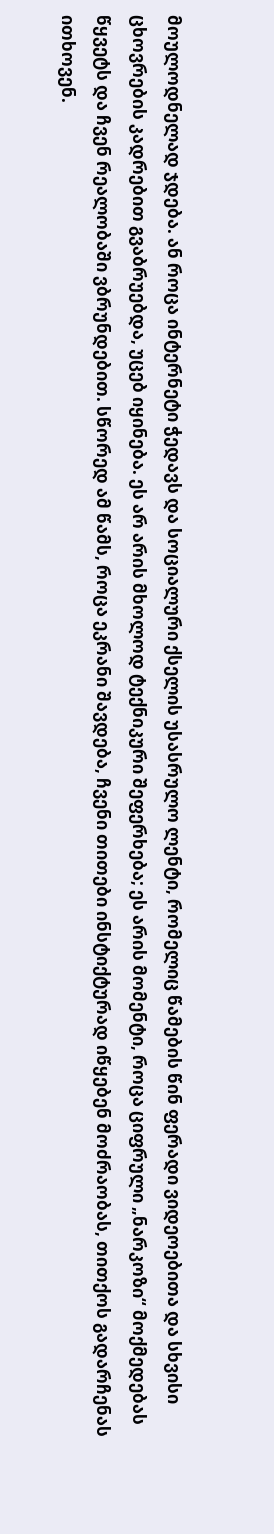მოულოდნელად ჯდება. ან როცა ინტერნეტი ჭედავს და სოციალური ქსელის უსასრულო ლენტი, რომელიც წამების წინ ფერადი ვიდეოებითა და სხვისი ცხოვრების კადრებით გვაბრუებდა, უცებ იყინება. ეს არ არის მხოლოდ ტექნიკური შეფერხება; ეს არის მომენტი, როცა ციფრული „ნარკოზი“ მოქმედებას წყვეტს და ჩვენ რეალობაში ვბრუნდებით. სწორედ ამ წამს, როცა ეკრანი შავდება, ჩვენი თითები ინსტიქტურად იწყებენ მოძრაობას, თითქოს გადარჩენას ითხოვენ.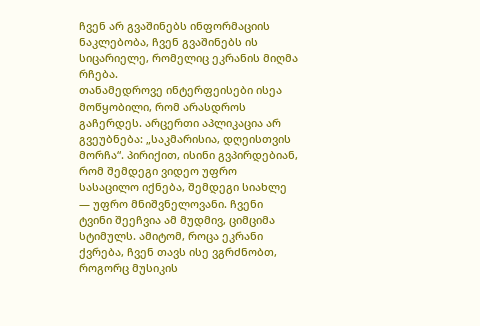ჩვენ არ გვაშინებს ინფორმაციის ნაკლებობა, ჩვენ გვაშინებს ის სიცარიელე, რომელიც ეკრანის მიღმა რჩება.
თანამედროვე ინტერფეისები ისეა მოწყობილი, რომ არასდროს გაჩერდეს. არცერთი აპლიკაცია არ გვეუბნება: „საკმარისია, დღეისთვის მორჩა“. პირიქით, ისინი გვპირდებიან, რომ შემდეგი ვიდეო უფრო სასაცილო იქნება, შემდეგი სიახლე — უფრო მნიშვნელოვანი. ჩვენი ტვინი შეეჩვია ამ მუდმივ, ციმციმა სტიმულს. ამიტომ, როცა ეკრანი ქვრება, ჩვენ თავს ისე ვგრძნობთ, როგორც მუსიკის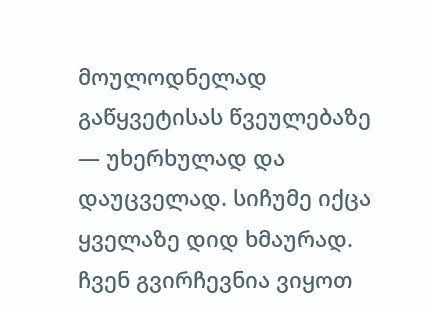მოულოდნელად გაწყვეტისას წვეულებაზე — უხერხულად და დაუცველად. სიჩუმე იქცა ყველაზე დიდ ხმაურად. ჩვენ გვირჩევნია ვიყოთ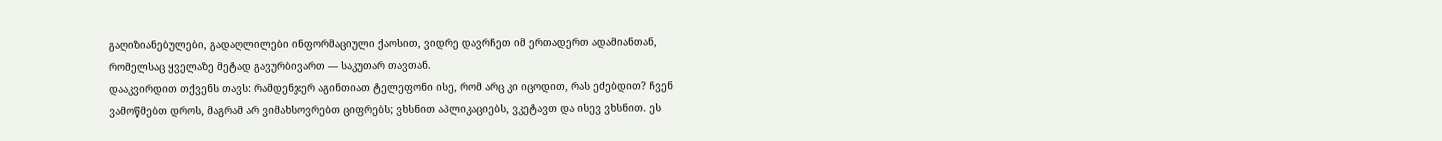გაღიზიანებულები, გადაღლილები ინფორმაციული ქაოსით, ვიდრე დავრჩეთ იმ ერთადერთ ადამიანთან, რომელსაც ყველაზე მეტად გავურბივართ — საკუთარ თავთან.
დააკვირდით თქვენს თავს: რამდენჯერ აგინთიათ ტელეფონი ისე, რომ არც კი იცოდით, რას ეძებდით? ჩვენ ვამოწმებთ დროს, მაგრამ არ ვიმახსოვრებთ ციფრებს; ვხსნით აპლიკაციებს, ვკეტავთ და ისევ ვხსნით. ეს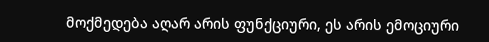მოქმედება აღარ არის ფუნქციური, ეს არის ემოციური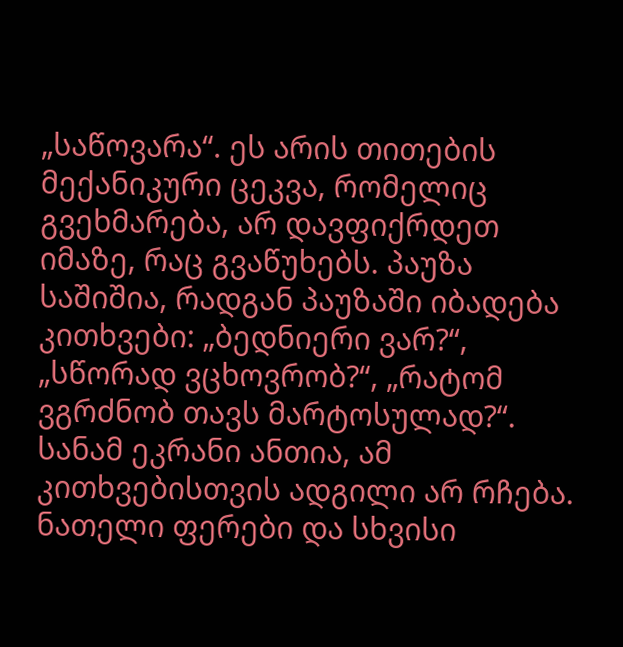„საწოვარა“. ეს არის თითების მექანიკური ცეკვა, რომელიც გვეხმარება, არ დავფიქრდეთ იმაზე, რაც გვაწუხებს. პაუზა საშიშია, რადგან პაუზაში იბადება კითხვები: „ბედნიერი ვარ?“, „სწორად ვცხოვრობ?“, „რატომ ვგრძნობ თავს მარტოსულად?“. სანამ ეკრანი ანთია, ამ კითხვებისთვის ადგილი არ რჩება. ნათელი ფერები და სხვისი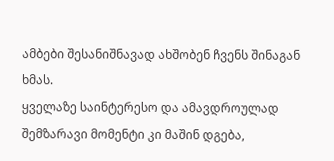ამბები შესანიშნავად ახშობენ ჩვენს შინაგან ხმას.
ყველაზე საინტერესო და ამავდროულად შემზარავი მომენტი კი მაშინ დგება,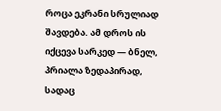როცა ეკრანი სრულიად შავდება. ამ დროს ის იქცევა სარკედ — ბნელ, პრიალა ზედაპირად, სადაც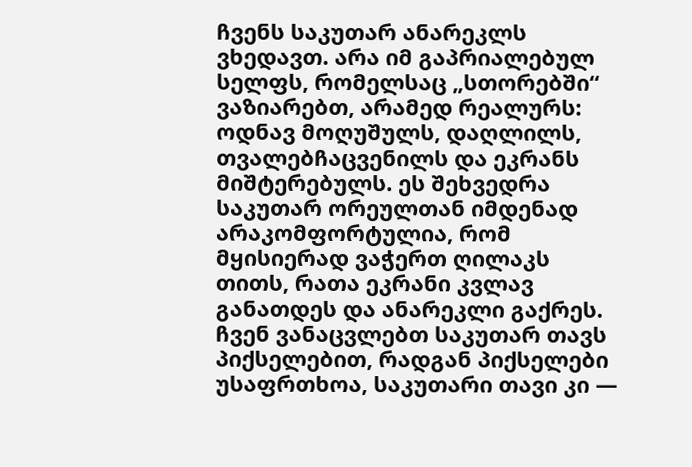ჩვენს საკუთარ ანარეკლს ვხედავთ. არა იმ გაპრიალებულ სელფს, რომელსაც „სთორებში“ ვაზიარებთ, არამედ რეალურს: ოდნავ მოღუშულს, დაღლილს, თვალებჩაცვენილს და ეკრანს მიშტერებულს. ეს შეხვედრა საკუთარ ორეულთან იმდენად არაკომფორტულია, რომ მყისიერად ვაჭერთ ღილაკს თითს, რათა ეკრანი კვლავ განათდეს და ანარეკლი გაქრეს. ჩვენ ვანაცვლებთ საკუთარ თავს პიქსელებით, რადგან პიქსელები უსაფრთხოა, საკუთარი თავი კი —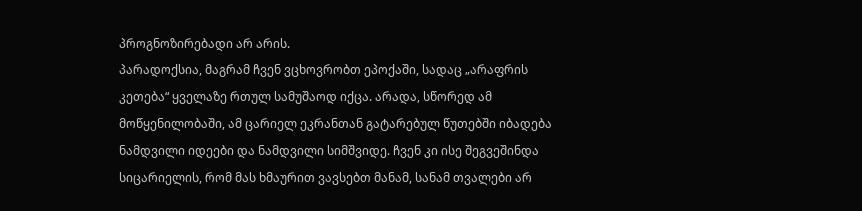პროგნოზირებადი არ არის.
პარადოქსია, მაგრამ ჩვენ ვცხოვრობთ ეპოქაში, სადაც „არაფრის კეთება“ ყველაზე რთულ სამუშაოდ იქცა. არადა, სწორედ ამ მოწყენილობაში, ამ ცარიელ ეკრანთან გატარებულ წუთებში იბადება ნამდვილი იდეები და ნამდვილი სიმშვიდე. ჩვენ კი ისე შეგვეშინდა სიცარიელის, რომ მას ხმაურით ვავსებთ მანამ, სანამ თვალები არ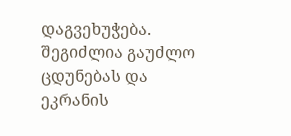დაგვეხუჭება.
შეგიძლია გაუძლო ცდუნებას და ეკრანის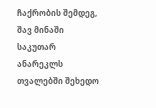ჩაქრობის შემდეგ, შავ მინაში საკუთარ ანარეკლს თვალებში შეხედო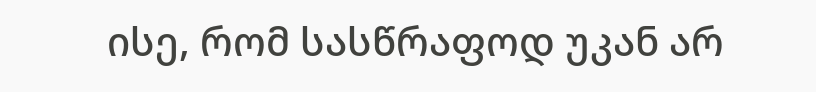ისე, რომ სასწრაფოდ უკან არ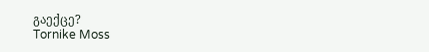გაექცე?
Tornike Moss